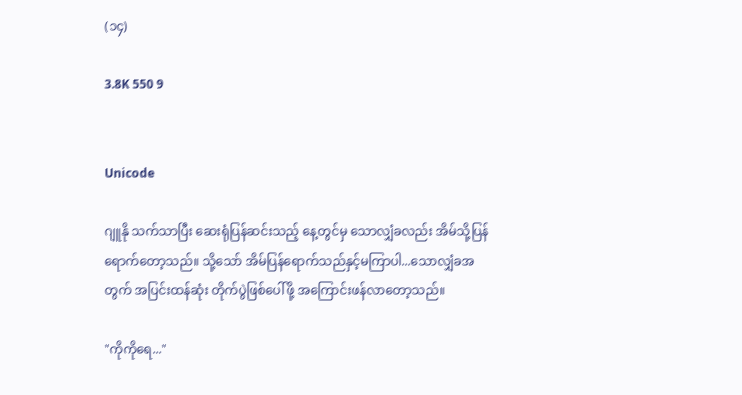(၁၄)

3.8K 550 9


Unicode

ဂျူနို သက်သာပြီး ဆေးရုံပြန်ဆင်းသည့် နေ့တွင်မှ သောလျှံခလည်း အိမ်သို့ပြန်ရောက်တော့သည်။ သို့သော် အိမ်ပြန်ရောက်သည်နှင့်မကြာပါ...သောလျှံခအတွက် အပြင်းထန်ဆုံး တိုက်ပွဲဖြစ်ပေါ်ဖို့ အကြောင်းဖန်လာတော့သည်။

"ကိုကိုရေ..."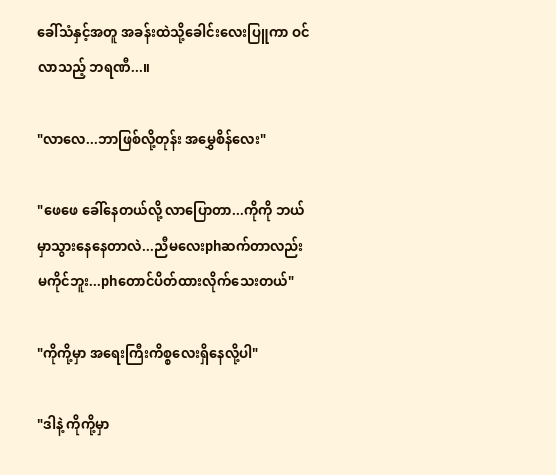ခေါ်သံနှင့်အတူ အခန်းထဲသို့ခေါင်းလေးပြူကာ ဝင်လာသည့် ဘရဏီ...။

"လာလေ...ဘာဖြစ်လို့တုန်း အမွှေစိန်လေး"

"ဖေဖေ ခေါ်နေတယ်လို့ လာပြောတာ...ကိုကို ဘယ်မှာသွားနေနေတာလဲ...ညီမလေးphဆက်တာလည်းမကိုင်ဘူး...phတောင်ပိတ်ထားလိုက်သေးတယ်"

"ကိုကို့မှာ အရေးကြီးကိစ္စလေးရှိနေလို့ပါ"

"ဒါနဲ့ ကိုကို့မှာ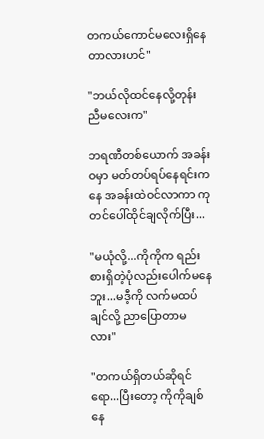တကယ်ကောင်မလေးရှိနေတာလားဟင်"

"ဘယ်လိုထင်နေလို့တုန်း ညီမလေးက"

ဘရဏီတစ်ယောက် အခန်းဝမှာ မတ်တပ်ရပ်နေရင်းကနေ အခန်းထဲဝင်လာကာ ကုတင်ပေါ်ထိုင်ချလိုက်ပြီး...

"မယုံလို့...ကိုကိုက ရည်းစားရှိတဲ့ပုံလည်းပေါက်မနေဘူး...မဒီ့ကို လက်မထပ်ချင်လို့ ညာပြောတာမလား"

"တကယ်ရှိတယ်ဆိုရင်ရော...ပြီးတော့ ကိုကိုချစ်နေ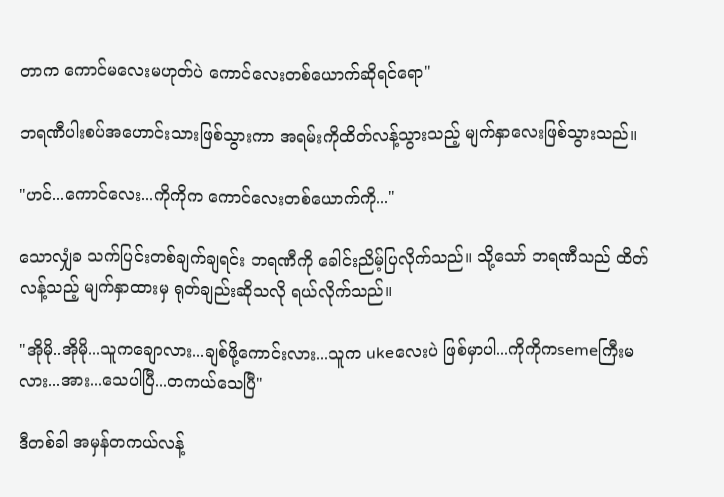တာက ကောင်မလေးမဟုတ်ပဲ ကောင်လေးတစ်ယောက်ဆိုရင်ရော"

ဘရဏီပါးစပ်အဟောင်းသားဖြစ်သွားကာ အရမ်းကိုထိတ်လန့်သွားသည့် မျက်နှာလေးဖြစ်သွားသည်။

"ဟင်...ကောင်လေး...ကိုကိုက ကောင်လေးတစ်ယောက်ကို..."

သောလျှံခ သက်ပြင်းတစ်ချက်ချရင်း ဘရဏီကို ခေါင်းညိမ့်ပြလိုက်သည်။ သို့သော် ဘရဏီသည် ထိတ်လန့်သည့် မျက်နှာထားမှ ရုတ်ချည်းဆိုသလို ရယ်လိုက်သည်။

"အိုမို..အိုမို...သူကချောလား...ချစ်ဖို့ကောင်းလား...သူက ukeလေးပဲ ဖြစ်မှာပါ...ကိုကိုကsemeကြီးမလား...အား...သေပါပြီ...တကယ်သေပြီ"

ဒီတစ်ခါ အမှန်တကယ်လန့်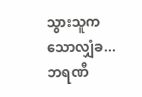သွားသူက သောလျှံခ...ဘရဏီ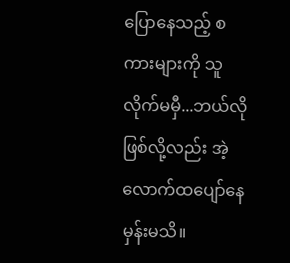ပြောနေသည့် စကားများကို သူလိုက်မမှီ...ဘယ်လိုဖြစ်လို့လည်း အဲ့လောက်ထပျော်နေမှန်းမသိ။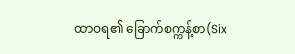ထာဝရ၏ ခြောက်စက္ကန့်စာ(Six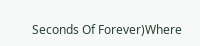Seconds Of Forever)Where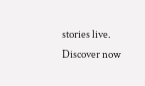stories live. Discover now